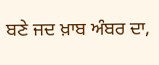ਬਣੇ ਜਦ ਖ਼ਾਬ ਅੰਬਰ ਦਾ,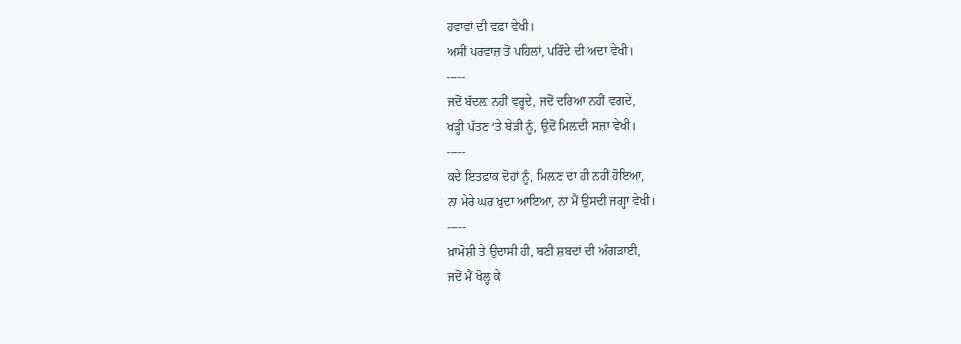ਹਵਾਵਾਂ ਦੀ ਵਫ਼ਾ ਵੇਖੀ।
ਅਸੀਂ ਪਰਵਾਜ਼ ਤੋਂ ਪਹਿਲਾਂ, ਪਰਿੰਦੇ ਦੀ ਅਦਾ ਵੇਖੀ।
-----
ਜਦੋਂ ਬੱਦਲ਼ ਨਹੀਂ ਵਰ੍ਹਦੇ, ਜਦੋਂ ਦਰਿਆ ਨਹੀਂ ਵਗਦੇ,
ਖੜ੍ਹੀ ਪੱਤਣ ‘ਤੇ ਬੇੜੀ ਨੂੰ, ਉਦੋਂ ਮਿਲ਼ਦੀ ਸਜ਼ਾ ਵੇਖੀ।
-----
ਕਦੇ ਇਤਫ਼ਾਕ ਦੋਹਾਂ ਨੂੰ, ਮਿਲ਼ਣ ਦਾ ਹੀ ਨਹੀਂ ਹੋਇਆ,
ਨਾ ਮੇਰੇ ਘਰ ਖ਼ੁਦਾ ਆਇਆ, ਨਾ ਮੈਂ ਉਸਦੀ ਜਗ੍ਹਾ ਵੇਖੀ।
-----
ਖ਼ਾਮੋਸ਼ੀ ਤੇ ਉਦਾਸੀ ਹੀ, ਬਣੀ ਸ਼ਬਦਾਂ ਦੀ ਅੰਗੜਾਈ,
ਜਦੋਂ ਮੈਂ ਖੋਲ੍ਹ ਕੇ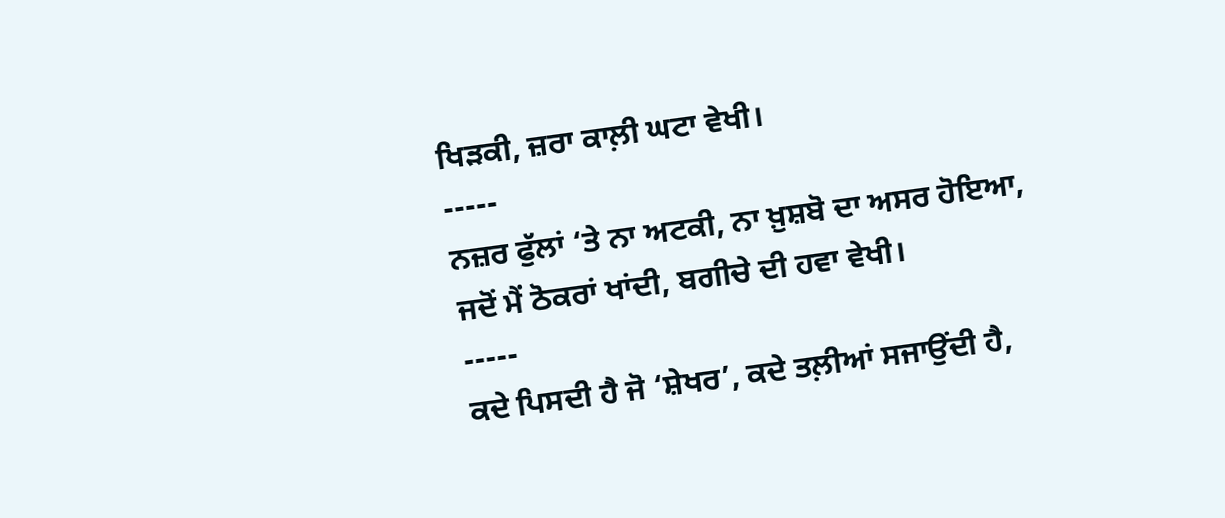ਖਿੜਕੀ, ਜ਼ਰਾ ਕਾਲ਼ੀ ਘਟਾ ਵੇਖੀ।
-----
ਨਜ਼ਰ ਫੁੱਲਾਂ ‘ਤੇ ਨਾ ਅਟਕੀ, ਨਾ ਖ਼ੁਸ਼ਬੋ ਦਾ ਅਸਰ ਹੋਇਆ,
ਜਦੋਂ ਮੈਂ ਠੋਕਰਾਂ ਖਾਂਦੀ, ਬਗੀਚੇ ਦੀ ਹਵਾ ਵੇਖੀ।
-----
ਕਦੇ ਪਿਸਦੀ ਹੈ ਜੋ ‘ਸ਼ੇਖਰ’, ਕਦੇ ਤਲ਼ੀਆਂ ਸਜਾਉਂਦੀ ਹੈ,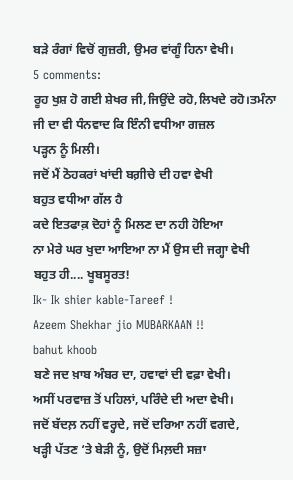ਬੜੇ ਰੰਗਾਂ ਵਿਚੋਂ ਗੁਜ਼ਰੀ, ਉਮਰ ਵਾਂਗੂੰ ਹਿਨਾ ਵੇਖੀ।
5 comments:
ਰੂਹ ਖੁਸ਼ ਹੋ ਗਈ ਸ਼ੇਖਰ ਜੀ,ਜਿਉਂਦੇ ਰਹੋ,ਲਿਖਦੇ ਰਹੋ।ਤਮੰਨਾ ਜੀ ਦਾ ਵੀ ਧੰਨਵਾਦ ਕਿ ਇੰਨੀ ਵਧੀਆ ਗਜ਼ਲ
ਪੜ੍ਹਨ ਨੂੰ ਮਿਲੀ।
ਜਦੋਂ ਮੈਂ ਠੋਹਕਰਾਂ ਖਾਂਦੀ ਬਗ਼ੀਚੇ ਦੀ ਹਵਾ ਵੇਖੀ
ਬਹੁਤ ਵਧੀਆ ਗੱਲ ਹੈ
ਕਦੇ ਇਤਫਾਕ਼ ਦੋਹਾਂ ਨੂੰ ਮਿਲਣ ਦਾ ਨਹੀ ਹੋਇਆ
ਨਾ ਮੇਰੇ ਘਰ ਖੁਦਾ ਆਇਆ ਨਾ ਮੈਂ ਉਸ ਦੀ ਜਗ੍ਹਾ ਵੇਖੀ
ਬਹੁਤ ਹੀ.... ਖੂਬਸੂਰਤ!
Ik- Ik shier kable-Tareef !
Azeem Shekhar jio MUBARKAAN !!
bahut khoob
ਬਣੇ ਜਦ ਖ਼ਾਬ ਅੰਬਰ ਦਾ, ਹਵਾਵਾਂ ਦੀ ਵਫ਼ਾ ਵੇਖੀ।
ਅਸੀਂ ਪਰਵਾਜ਼ ਤੋਂ ਪਹਿਲਾਂ, ਪਰਿੰਦੇ ਦੀ ਅਦਾ ਵੇਖੀ।
ਜਦੋਂ ਬੱਦਲ਼ ਨਹੀਂ ਵਰ੍ਹਦੇ, ਜਦੋਂ ਦਰਿਆ ਨਹੀਂ ਵਗਦੇ,
ਖੜ੍ਹੀ ਪੱਤਣ ‘ਤੇ ਬੇੜੀ ਨੂੰ, ਉਦੋਂ ਮਿਲ਼ਦੀ ਸਜ਼ਾ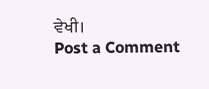ਵੇਖੀ।
Post a Comment